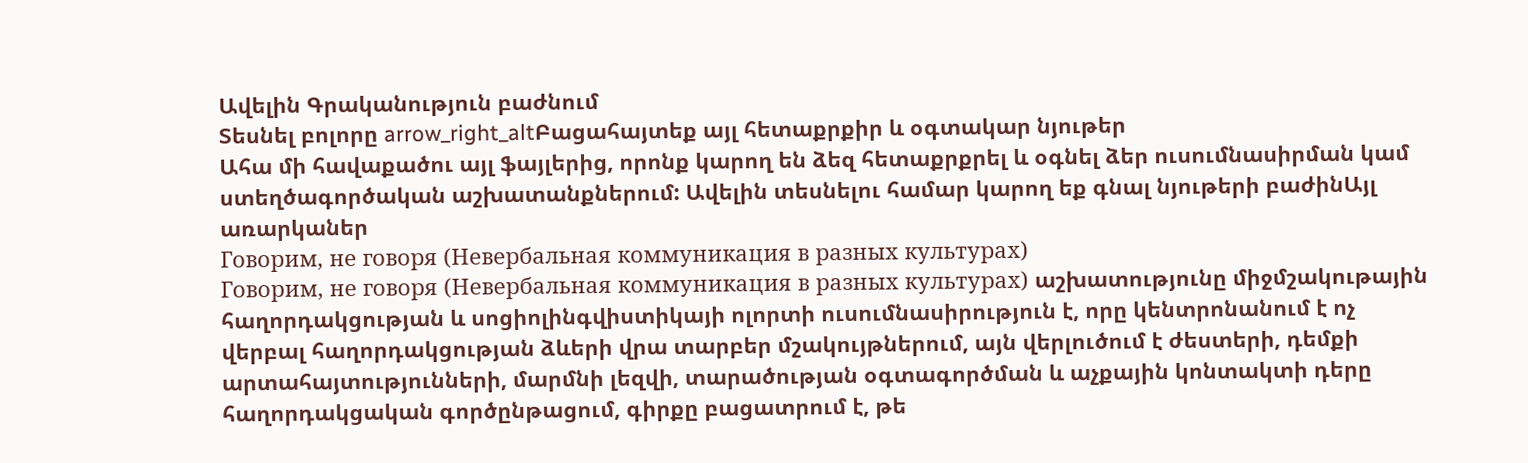Ավելին Գրականություն բաժնում
Տեսնել բոլորը arrow_right_altԲացահայտեք այլ հետաքրքիր և օգտակար նյութեր
Ահա մի հավաքածու այլ ֆայլերից, որոնք կարող են ձեզ հետաքրքրել և օգնել ձեր ուսումնասիրման կամ ստեղծագործական աշխատանքներում: Ավելին տեսնելու համար կարող եք գնալ նյութերի բաժինԱյլ առարկաներ
Говорим, не говоря (Невербальная коммуникация в разных культурах)
Говорим, не говоря (Невербальная коммуникация в разных культурах) աշխատությունը միջմշակութային հաղորդակցության և սոցիոլինգվիստիկայի ոլորտի ուսումնասիրություն է, որը կենտրոնանում է ոչ վերբալ հաղորդակցության ձևերի վրա տարբեր մշակույթներում, այն վերլուծում է ժեստերի, դեմքի արտահայտությունների, մարմնի լեզվի, տարածության օգտագործման և աչքային կոնտակտի դերը հաղորդակցական գործընթացում, գիրքը բացատրում է, թե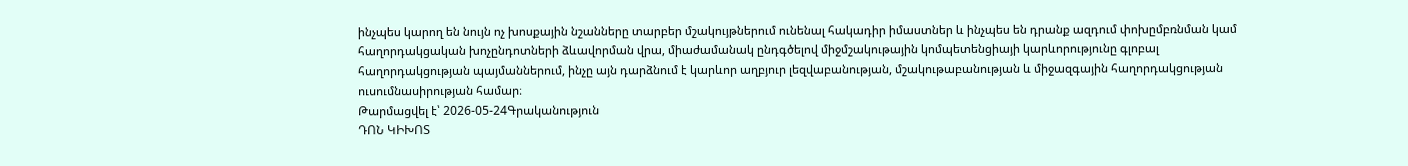ինչպես կարող են նույն ոչ խոսքային նշանները տարբեր մշակույթներում ունենալ հակադիր իմաստներ և ինչպես են դրանք ազդում փոխըմբռնման կամ հաղորդակցական խոչընդոտների ձևավորման վրա, միաժամանակ ընդգծելով միջմշակութային կոմպետենցիայի կարևորությունը գլոբալ հաղորդակցության պայմաններում, ինչը այն դարձնում է կարևոր աղբյուր լեզվաբանության, մշակութաբանության և միջազգային հաղորդակցության ուսումնասիրության համար։
Թարմացվել է՝ 2026-05-24Գրականություն
ԴՈՆ ԿԻԽՈՏ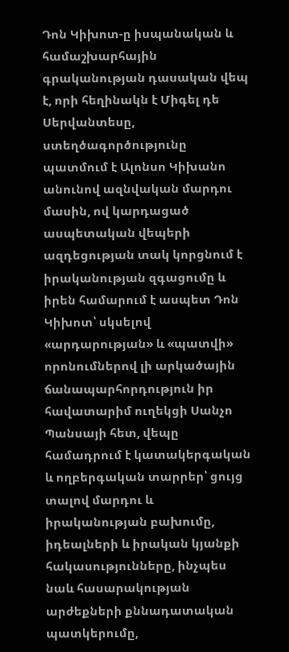Դոն Կիխոտ-ը իսպանական և համաշխարհային գրականության դասական վեպ է, որի հեղինակն է Միգել դե Սերվանտեսը, ստեղծագործությունը պատմում է Ալոնսո Կիխանո անունով ազնվական մարդու մասին, ով կարդացած ասպետական վեպերի ազդեցության տակ կորցնում է իրականության զգացումը և իրեն համարում է ասպետ Դոն Կիխոտ՝ սկսելով «արդարության» և «պատվի» որոնումներով լի արկածային ճանապարհորդություն իր հավատարիմ ուղեկցի Սանչո Պանսայի հետ, վեպը համադրում է կատակերգական և ողբերգական տարրեր՝ ցույց տալով մարդու և իրականության բախումը, իդեալների և իրական կյանքի հակասությունները, ինչպես նաև հասարակության արժեքների քննադատական պատկերումը,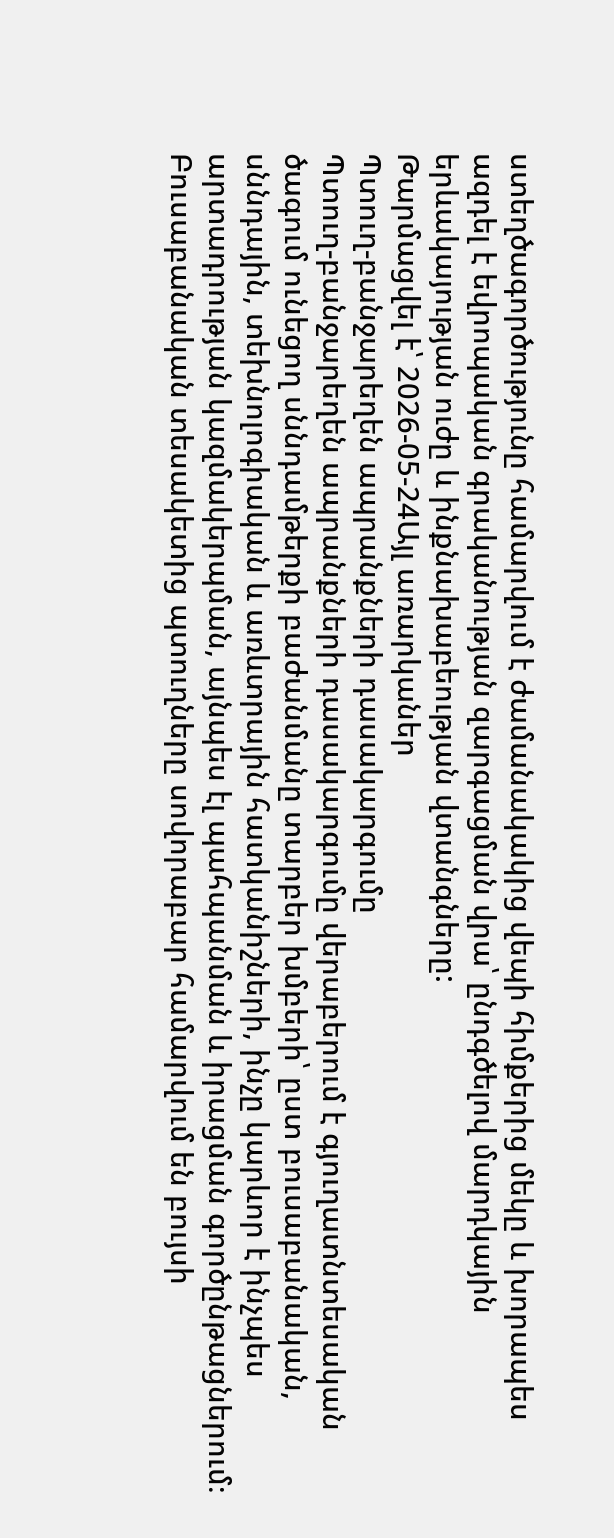ստեղծագործությունը համարվում է ժամանակակից վեպի հիմքերից մեկը և խորապես ազդել է եվրոպական գրականության զարգացման վրա՝ ընդգծելով մարդկային երևակայության ուժը և ինքնախաբեության վտանգները:
Թարմացվել է՝ 2026-05-24Այլ առարկաներ
Պտուղ-բանջարեղեն ապրանքների դասակարգումը
Պտուղ-բանջարեղեն ապրանքների դասակարգումը վերաբերում է գյուղատնտեսական ծագում ունեցող սննդամթերքի բաժանմանը տարբեր խմբերի՝ ըստ բուսաբանական, սննդային, տեխնոլոգիական և առևտրային հատկանիշների, ինչը կարևոր է ինչպես արտադրության կազմակերպման, այնպես էլ պահպանման և իրացման գործընթացներում։ Բուսաբանական տեսակետից պտուղները սովորաբար համարվում են բույսի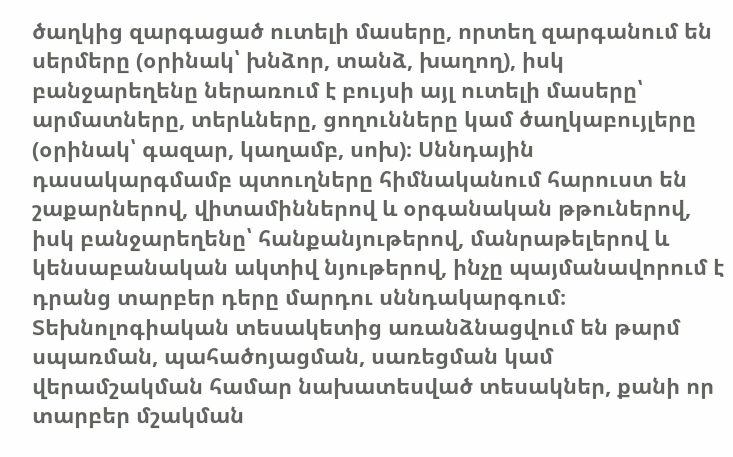ծաղկից զարգացած ուտելի մասերը, որտեղ զարգանում են սերմերը (օրինակ՝ խնձոր, տանձ, խաղող), իսկ բանջարեղենը ներառում է բույսի այլ ուտելի մասերը՝ արմատները, տերևները, ցողունները կամ ծաղկաբույլերը (օրինակ՝ գազար, կաղամբ, սոխ)։ Սննդային դասակարգմամբ պտուղները հիմնականում հարուստ են շաքարներով, վիտամիններով և օրգանական թթուներով, իսկ բանջարեղենը՝ հանքանյութերով, մանրաթելերով և կենսաբանական ակտիվ նյութերով, ինչը պայմանավորում է դրանց տարբեր դերը մարդու սննդակարգում։ Տեխնոլոգիական տեսակետից առանձնացվում են թարմ սպառման, պահածոյացման, սառեցման կամ վերամշակման համար նախատեսված տեսակներ, քանի որ տարբեր մշակման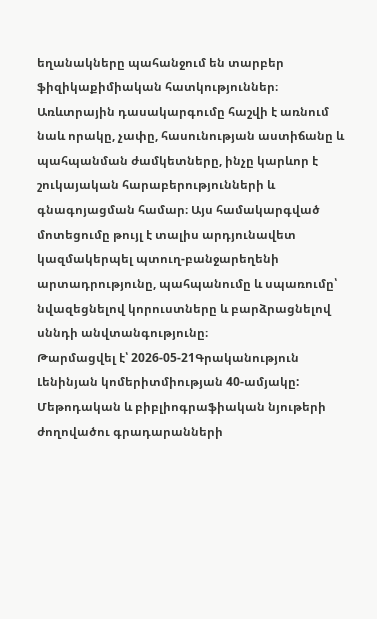եղանակները պահանջում են տարբեր ֆիզիկաքիմիական հատկություններ։ Առևտրային դասակարգումը հաշվի է առնում նաև որակը, չափը, հասունության աստիճանը և պահպանման ժամկետները, ինչը կարևոր է շուկայական հարաբերությունների և գնագոյացման համար։ Այս համակարգված մոտեցումը թույլ է տալիս արդյունավետ կազմակերպել պտուղ-բանջարեղենի արտադրությունը, պահպանումը և սպառումը՝ նվազեցնելով կորուստները և բարձրացնելով սննդի անվտանգությունը։
Թարմացվել է՝ 2026-05-21Գրականություն
Լենինյան կոմերիտմիության 40-ամյակը: Մեթոդական և բիբլիոգրաֆիական նյութերի ժողովածու գրադարանների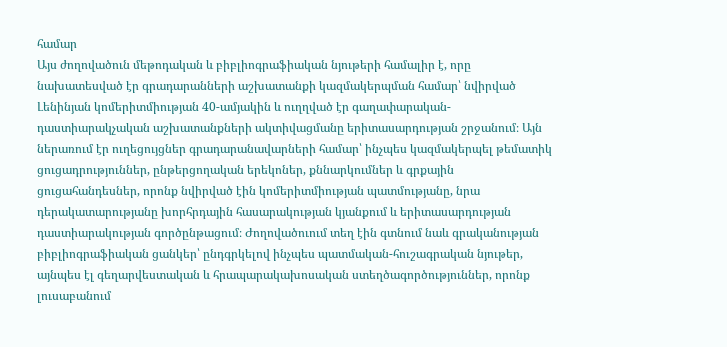համար
Այս ժողովածուն մեթոդական և բիբլիոգրաֆիական նյութերի համալիր է, որը նախատեսված էր գրադարանների աշխատանքի կազմակերպման համար՝ նվիրված Լենինյան կոմերիտմիության 40-ամյակին և ուղղված էր գաղափարական-դաստիարակչական աշխատանքների ակտիվացմանը երիտասարդության շրջանում։ Այն ներառում էր ուղեցույցներ գրադարանավարների համար՝ ինչպես կազմակերպել թեմատիկ ցուցադրություններ, ընթերցողական երեկոներ, քննարկումներ և գրքային ցուցահանդեսներ, որոնք նվիրված էին կոմերիտմիության պատմությանը, նրա դերակատարությանը խորհրդային հասարակության կյանքում և երիտասարդության դաստիարակության գործընթացում։ Ժողովածուում տեղ էին գտնում նաև գրականության բիբլիոգրաֆիական ցանկեր՝ ընդգրկելով ինչպես պատմական-հուշագրական նյութեր, այնպես էլ գեղարվեստական և հրապարակախոսական ստեղծագործություններ, որոնք լուսաբանում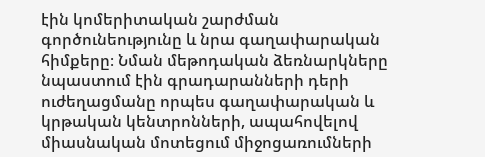էին կոմերիտական շարժման գործունեությունը և նրա գաղափարական հիմքերը։ Նման մեթոդական ձեռնարկները նպաստում էին գրադարանների դերի ուժեղացմանը որպես գաղափարական և կրթական կենտրոնների, ապահովելով միասնական մոտեցում միջոցառումների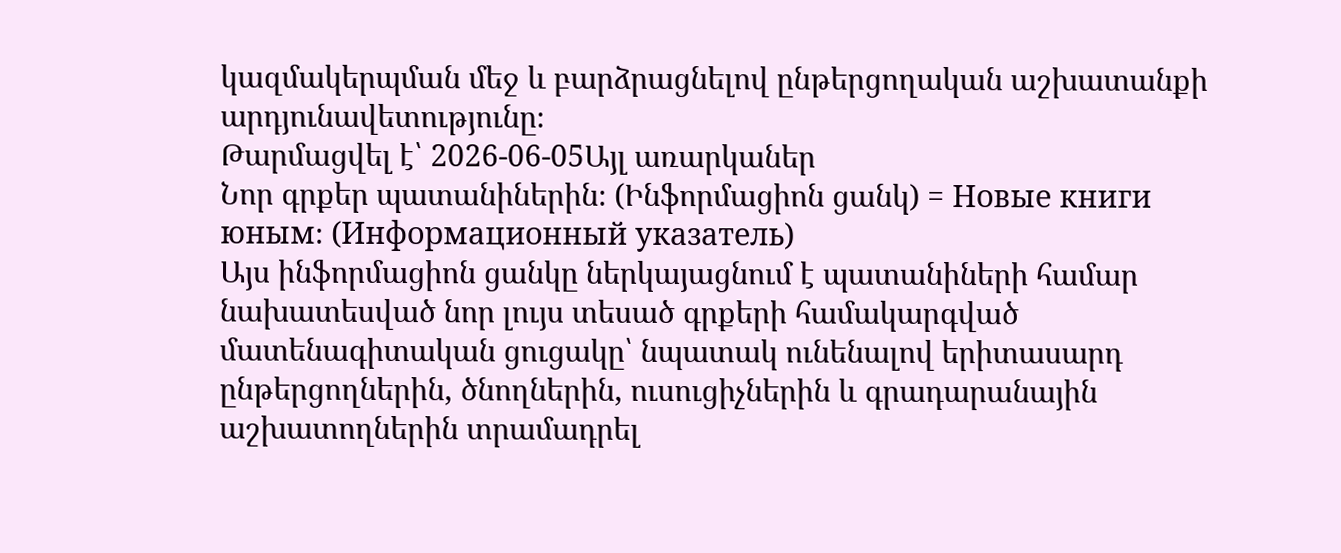կազմակերպման մեջ և բարձրացնելով ընթերցողական աշխատանքի արդյունավետությունը։
Թարմացվել է՝ 2026-06-05Այլ առարկաներ
Նոր գրքեր պատանիներին։ (Ինֆորմացիոն ցանկ) = Новые книги юным։ (Информационный указатель)
Այս ինֆորմացիոն ցանկը ներկայացնում է պատանիների համար նախատեսված նոր լույս տեսած գրքերի համակարգված մատենագիտական ցուցակը՝ նպատակ ունենալով երիտասարդ ընթերցողներին, ծնողներին, ուսուցիչներին և գրադարանային աշխատողներին տրամադրել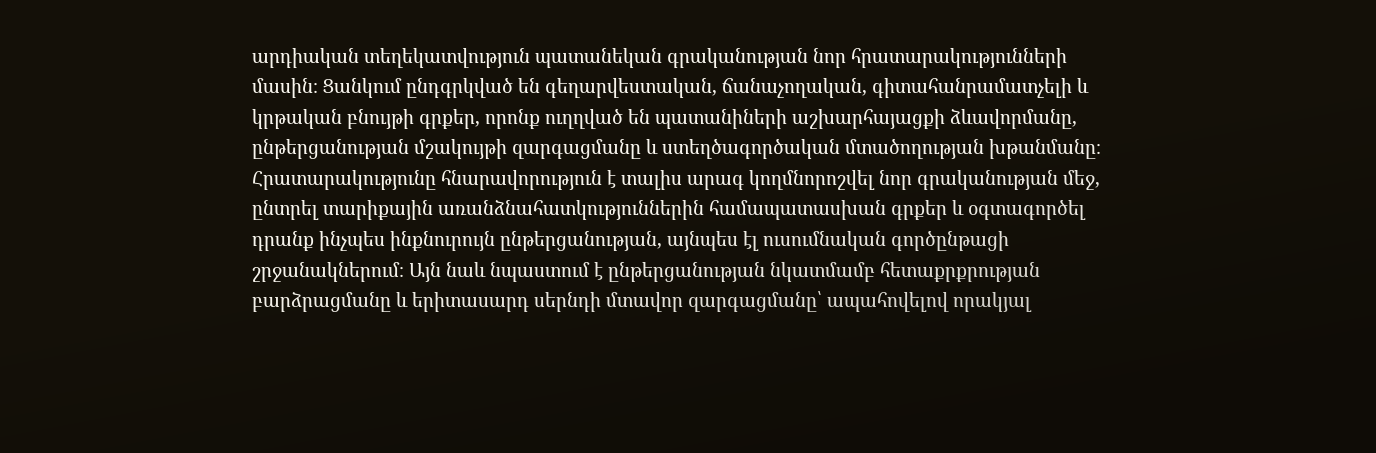արդիական տեղեկատվություն պատանեկան գրականության նոր հրատարակությունների մասին։ Ցանկում ընդգրկված են գեղարվեստական, ճանաչողական, գիտահանրամատչելի և կրթական բնույթի գրքեր, որոնք ուղղված են պատանիների աշխարհայացքի ձևավորմանը, ընթերցանության մշակույթի զարգացմանը և ստեղծագործական մտածողության խթանմանը։ Հրատարակությունը հնարավորություն է տալիս արագ կողմնորոշվել նոր գրականության մեջ, ընտրել տարիքային առանձնահատկություններին համապատասխան գրքեր և օգտագործել դրանք ինչպես ինքնուրույն ընթերցանության, այնպես էլ ուսումնական գործընթացի շրջանակներում։ Այն նաև նպաստում է ընթերցանության նկատմամբ հետաքրքրության բարձրացմանը և երիտասարդ սերնդի մտավոր զարգացմանը՝ ապահովելով որակյալ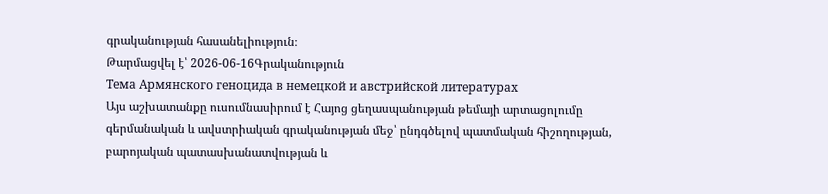գրականության հասանելիություն։
Թարմացվել է՝ 2026-06-16Գրականություն
Тема Армянского геноцида в немецкой и австрийской литературах
Այս աշխատանքը ուսումնասիրում է Հայոց ցեղասպանության թեմայի արտացոլումը գերմանական և ավստրիական գրականության մեջ՝ ընդգծելով պատմական հիշողության, բարոյական պատասխանատվության և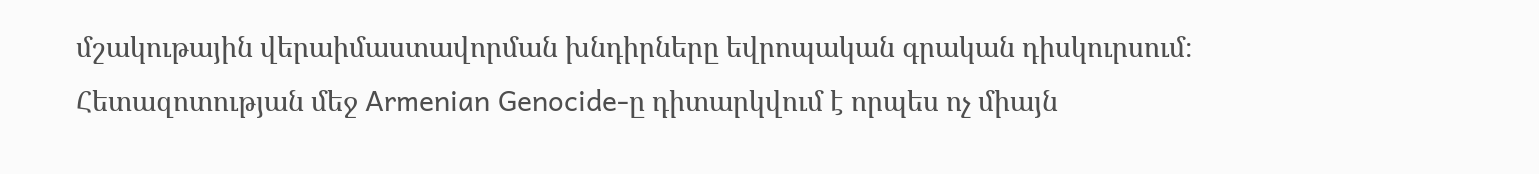մշակութային վերաիմաստավորման խնդիրները եվրոպական գրական դիսկուրսում։ Հետազոտության մեջ Armenian Genocide-ը դիտարկվում է որպես ոչ միայն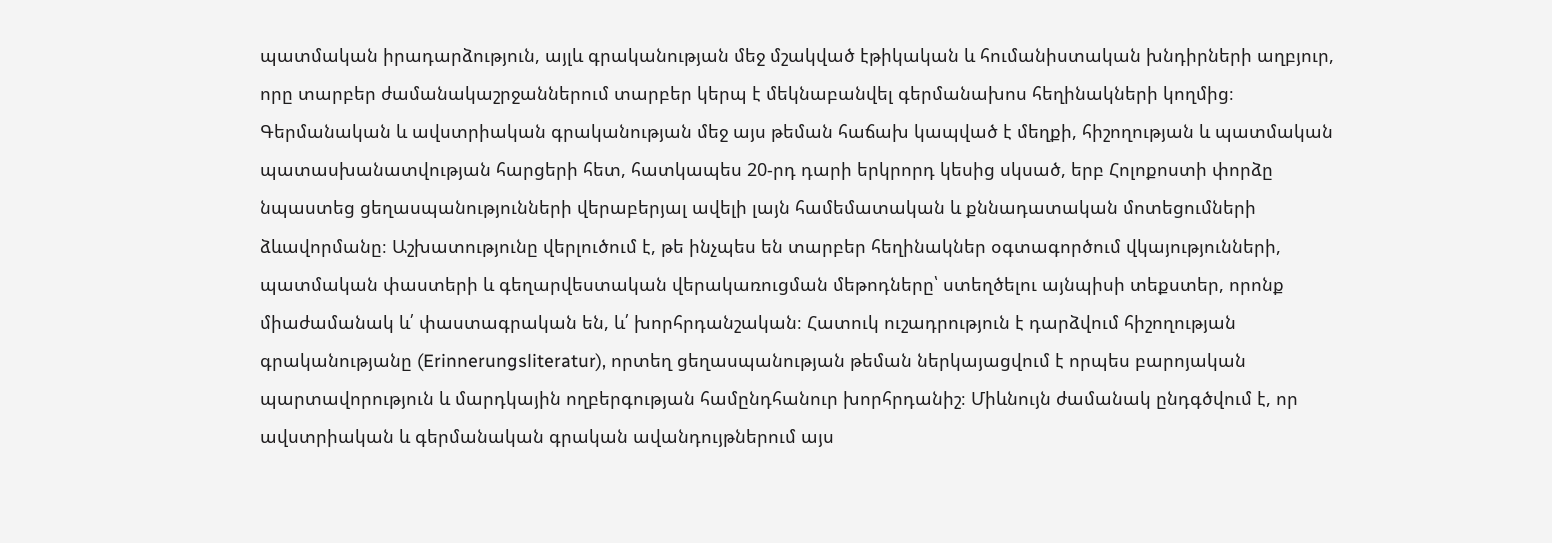պատմական իրադարձություն, այլև գրականության մեջ մշակված էթիկական և հումանիստական խնդիրների աղբյուր, որը տարբեր ժամանակաշրջաններում տարբեր կերպ է մեկնաբանվել գերմանախոս հեղինակների կողմից։ Գերմանական և ավստրիական գրականության մեջ այս թեման հաճախ կապված է մեղքի, հիշողության և պատմական պատասխանատվության հարցերի հետ, հատկապես 20-րդ դարի երկրորդ կեսից սկսած, երբ Հոլոքոստի փորձը նպաստեց ցեղասպանությունների վերաբերյալ ավելի լայն համեմատական և քննադատական մոտեցումների ձևավորմանը։ Աշխատությունը վերլուծում է, թե ինչպես են տարբեր հեղինակներ օգտագործում վկայությունների, պատմական փաստերի և գեղարվեստական վերակառուցման մեթոդները՝ ստեղծելու այնպիսի տեքստեր, որոնք միաժամանակ և՛ փաստագրական են, և՛ խորհրդանշական։ Հատուկ ուշադրություն է դարձվում հիշողության գրականությանը (Erinnerungsliteratur), որտեղ ցեղասպանության թեման ներկայացվում է որպես բարոյական պարտավորություն և մարդկային ողբերգության համընդհանուր խորհրդանիշ։ Միևնույն ժամանակ ընդգծվում է, որ ավստրիական և գերմանական գրական ավանդույթներում այս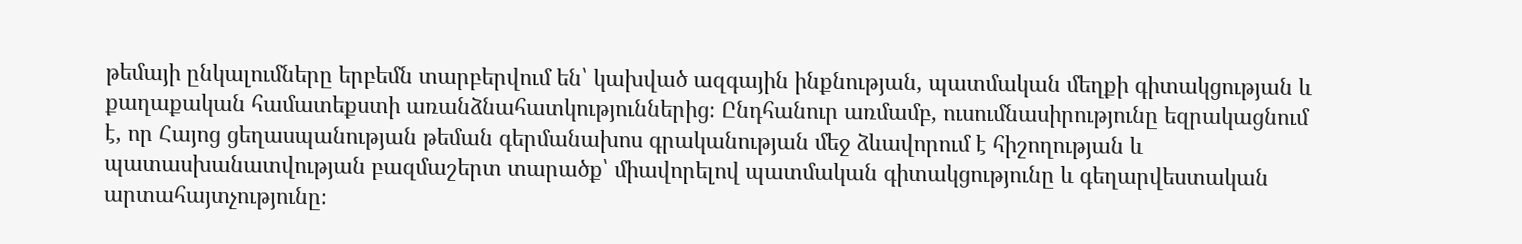թեմայի ընկալումները երբեմն տարբերվում են՝ կախված ազգային ինքնության, պատմական մեղքի գիտակցության և քաղաքական համատեքստի առանձնահատկություններից։ Ընդհանուր առմամբ, ուսումնասիրությունը եզրակացնում է, որ Հայոց ցեղասպանության թեման գերմանախոս գրականության մեջ ձևավորում է հիշողության և պատասխանատվության բազմաշերտ տարածք՝ միավորելով պատմական գիտակցությունը և գեղարվեստական արտահայտչությունը։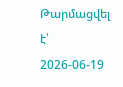Թարմացվել է՝ 2026-06-19